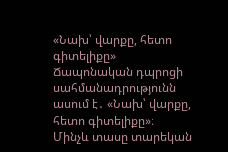«Նախ՝ վարքը, հետո գիտելիքը»
Ճապոնական դպրոցի սահմանադրությունն ասում է․ «Նախ՝ վարքը, հետո գիտելիքը»։
Մինչև տասը տարեկան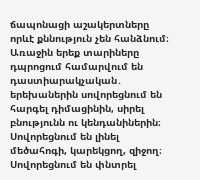ճապոնացի աշակերտները որևէ քննություն չեն հանձնում։
Առաջին երեք տարիները դպրոցում համարվում են դաստիարակչական․ երեխաներին սովորեցնում են հարգել դիմացինին, սիրել բնությունն ու կենդանիներին։ Սովորեցնում են լինել մեծահոգի, կարեկցող, զիջող։ Սովորեցնում են փնտրել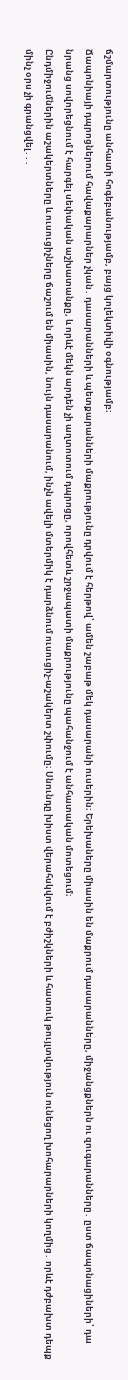ճշմարտությունը անհատի հոգեբանությամբ, բայց կոլեկտիվի օգնությամբ։
Ճապոնիայի դպրոցներում հավաքարարներ չկան․ դասարանների և պետքարանների մաքրությունը դրվում է հերթով՝ ամեն շաբաթ մեկ դասարանի ուսերին։ Երեխաները միասին են մաքրում դասարանները, միջանցքներն ու զուգարանները․ ըստ ճապոնացիների՝ դա նրանց սովորեցնում է հարգել սեփական աշխատանքը, և որևէ մեկն արդեն չի աղտոտում դպրոցը, որովհետև շրջապատի մաքրությունը պահանջում է անհատական մոտեցում։
Ընդմիջումներին աշակերտները և ուսուցիչները ճաշում են միասին, նույն դասարանում, ինչն ավելի մտերմիկ է դարձնում ուսուցիչ-աշակերտ շփումը։ Սնունդը խիստ վերահսկվում է բժիշկների և հատուկ թույլտվություն ունեցող խոհարարների կողմից․ որևէ դժբախտ դեպք մինչ օրս չի գրանցվել․․․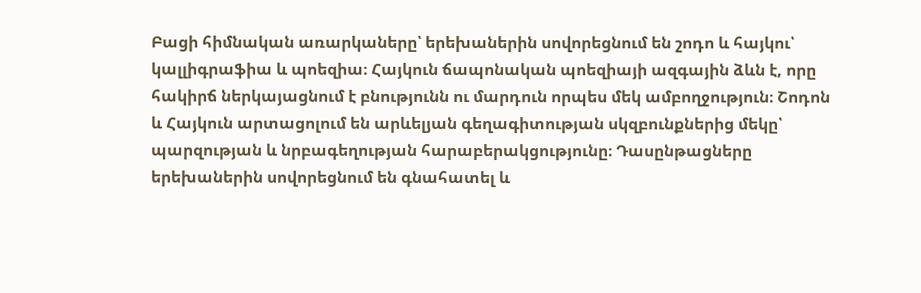Բացի հիմնական առարկաները՝ երեխաներին սովորեցնում են շոդո և հայկու՝ կալլիգրաֆիա և պոեզիա։ Հայկուն ճապոնական պոեզիայի ազգային ձևն է, որը հակիրճ ներկայացնում է բնությունն ու մարդուն որպես մեկ ամբողջություն։ Շոդոն և Հայկուն արտացոլում են արևելյան գեղագիտության սկզբունքներից մեկը՝ պարզության և նրբագեղության հարաբերակցությունը։ Դասընթացները երեխաներին սովորեցնում են գնահատել և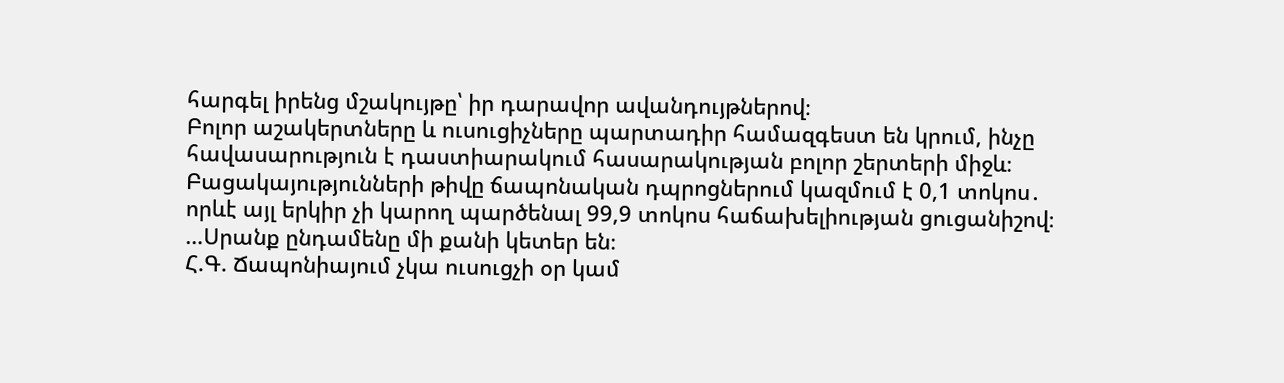հարգել իրենց մշակույթը՝ իր դարավոր ավանդույթներով։
Բոլոր աշակերտները և ուսուցիչները պարտադիր համազգեստ են կրում, ինչը հավասարություն է դաստիարակում հասարակության բոլոր շերտերի միջև։
Բացակայությունների թիվը ճապոնական դպրոցներում կազմում է 0,1 տոկոս․ որևէ այլ երկիր չի կարող պարծենալ 99,9 տոկոս հաճախելիության ցուցանիշով։
…Սրանք ընդամենը մի քանի կետեր են։
Հ.Գ. Ճապոնիայում չկա ուսուցչի օր կամ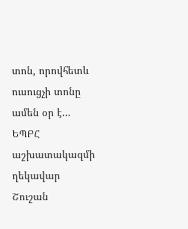տոն, որովհետև ուսուցչի տոնը ամեն օր է…
ԵՊԲՀ աշխատակազմի ղեկավար Շուշան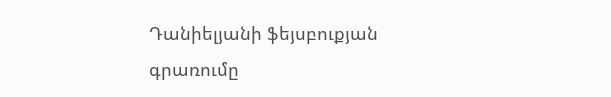Դանիելյանի ֆեյսբուքյան գրառումը